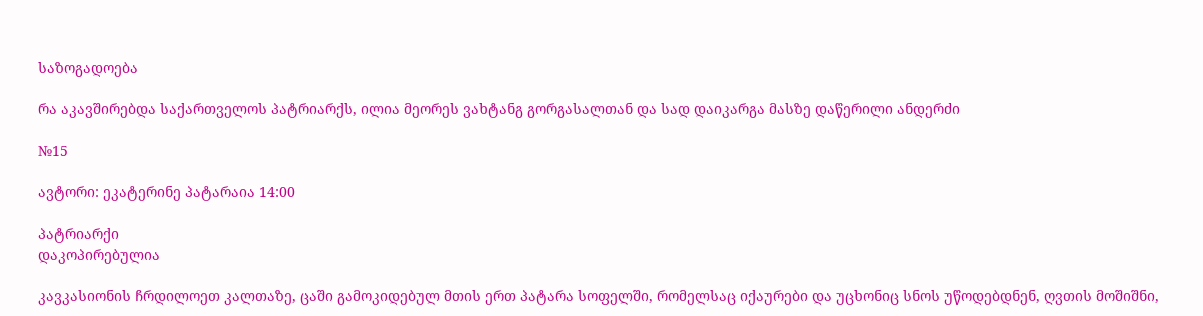საზოგადოება

რა აკავშირებდა საქართველოს პატრიარქს, ილია მეორეს ვახტანგ გორგასალთან და სად დაიკარგა მასზე დაწერილი ანდერძი

№15

ავტორი: ეკატერინე პატარაია 14:00

პატრიარქი
დაკოპირებულია

კავკასიონის ჩრდილოეთ კალთაზე, ცაში გამოკიდებულ მთის ერთ პატარა სოფელში, რომელსაც იქაურები და უცხონიც სნოს უწოდებდნენ, ღვთის მოშიშნი,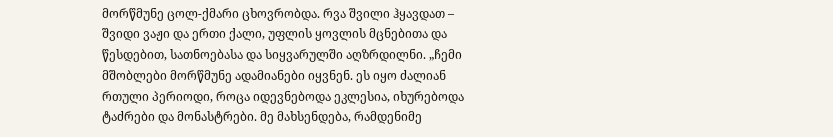მორწმუნე ცოლ-ქმარი ცხოვრობდა. რვა შვილი ჰყავდათ – შვიდი ვაჟი და ერთი ქალი, უფლის ყოვლის მცნებითა და წესდებით, სათნოებასა და სიყვარულში აღზრდილნი. „ჩემი მშობლები მორწმუნე ადამიანები იყვნენ. ეს იყო ძალიან რთული პერიოდი, როცა იდევნებოდა ეკლესია, იხურებოდა ტაძრები და მონასტრები. მე მახსენდება, რამდენიმე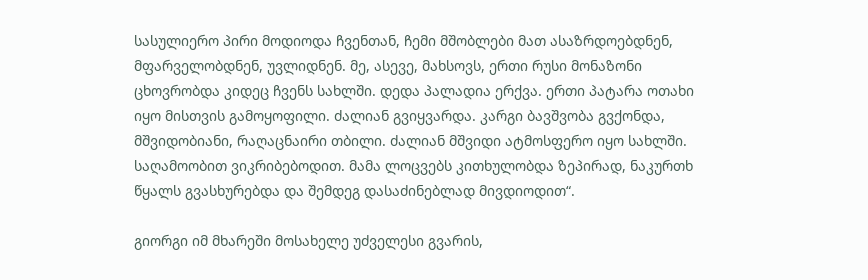სასულიერო პირი მოდიოდა ჩვენთან, ჩემი მშობლები მათ ასაზრდოებდნენ, მფარველობდნენ, უვლიდნენ. მე, ასევე, მახსოვს, ერთი რუსი მონაზონი ცხოვრობდა კიდეც ჩვენს სახლში. დედა პალადია ერქვა. ერთი პატარა ოთახი იყო მისთვის გამოყოფილი. ძალიან გვიყვარდა. კარგი ბავშვობა გვქონდა, მშვიდობიანი, რაღაცნაირი თბილი. ძალიან მშვიდი ატმოსფერო იყო სახლში. საღამოობით ვიკრიბებოდით. მამა ლოცვებს კითხულობდა ზეპირად, ნაკურთხ წყალს გვასხურებდა და შემდეგ დასაძინებლად მივდიოდით“.

გიორგი იმ მხარეში მოსახელე უძველესი გვარის,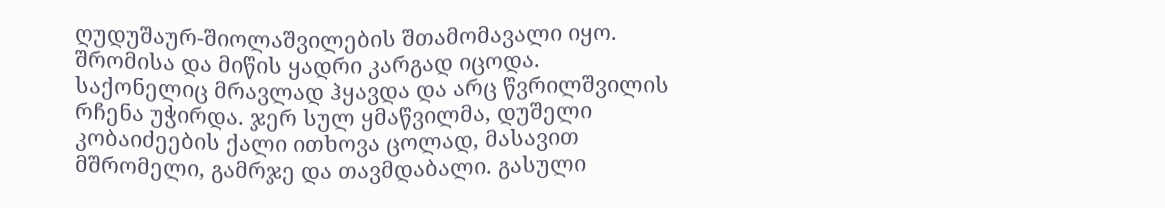ღუდუშაურ-შიოლაშვილების შთამომავალი იყო. შრომისა და მიწის ყადრი კარგად იცოდა. საქონელიც მრავლად ჰყავდა და არც წვრილშვილის რჩენა უჭირდა. ჯერ სულ ყმაწვილმა, დუშელი კობაიძეების ქალი ითხოვა ცოლად, მასავით მშრომელი, გამრჯე და თავმდაბალი. გასული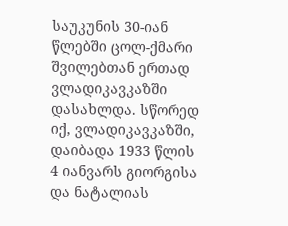საუკუნის 30-იან წლებში ცოლ-ქმარი შვილებთან ერთად ვლადიკავკაზში დასახლდა. სწორედ იქ, ვლადიკავკაზში, დაიბადა 1933 წლის 4 იანვარს გიორგისა და ნატალიას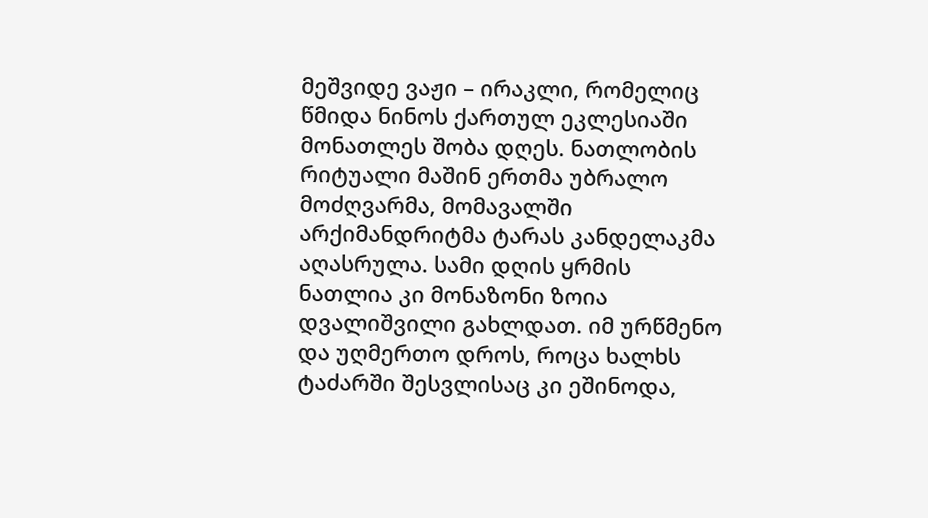მეშვიდე ვაჟი – ირაკლი, რომელიც წმიდა ნინოს ქართულ ეკლესიაში მონათლეს შობა დღეს. ნათლობის რიტუალი მაშინ ერთმა უბრალო მოძღვარმა, მომავალში არქიმანდრიტმა ტარას კანდელაკმა აღასრულა. სამი დღის ყრმის ნათლია კი მონაზონი ზოია დვალიშვილი გახლდათ. იმ ურწმენო და უღმერთო დროს, როცა ხალხს ტაძარში შესვლისაც კი ეშინოდა,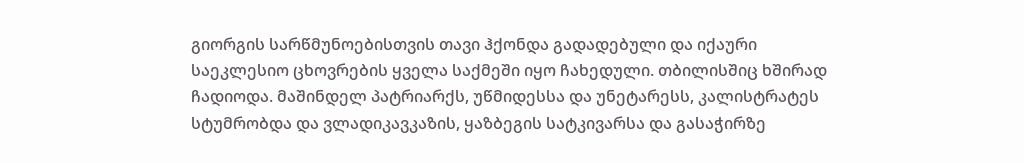გიორგის სარწმუნოებისთვის თავი ჰქონდა გადადებული და იქაური საეკლესიო ცხოვრების ყველა საქმეში იყო ჩახედული. თბილისშიც ხშირად ჩადიოდა. მაშინდელ პატრიარქს, უწმიდესსა და უნეტარესს, კალისტრატეს სტუმრობდა და ვლადიკავკაზის, ყაზბეგის სატკივარსა და გასაჭირზე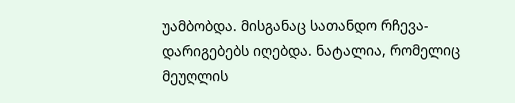უამბობდა. მისგანაც სათანდო რჩევა-დარიგებებს იღებდა. ნატალია, რომელიც მეუღლის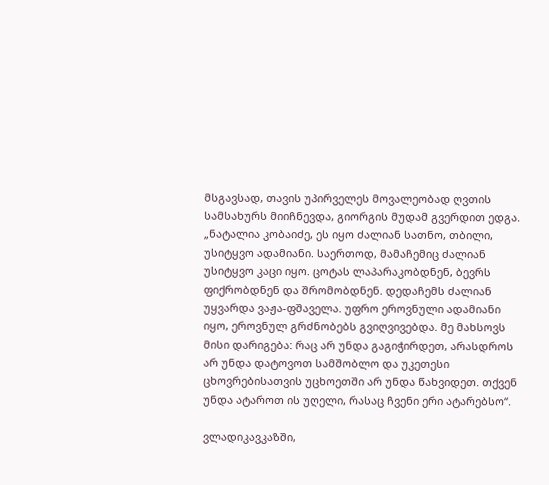მსგავსად, თავის უპირველეს მოვალეობად ღვთის სამსახურს მიიჩნევდა, გიორგის მუდამ გვერდით ედგა. „ნატალია კობაიძე, ეს იყო ძალიან სათნო, თბილი, უსიტყვო ადამიანი. საერთოდ, მამაჩემიც ძალიან უსიტყვო კაცი იყო. ცოტას ლაპარაკობდნენ, ბევრს ფიქრობდნენ და შრომობდნენ. დედაჩემს ძალიან უყვარდა ვაჟა-ფშაველა. უფრო ეროვნული ადამიანი იყო, ეროვნულ გრძნობებს გვიღვივებდა. მე მახსოვს მისი დარიგება: რაც არ უნდა გაგიჭირდეთ, არასდროს არ უნდა დატოვოთ სამშობლო და უკეთესი ცხოვრებისათვის უცხოეთში არ უნდა წახვიდეთ. თქვენ უნდა ატაროთ ის უღელი, რასაც ჩვენი ერი ატარებსო“.

ვლადიკავკაზში,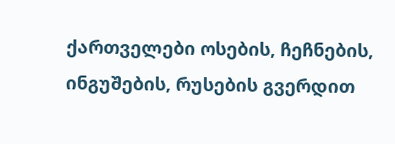ქართველები ოსების, ჩეჩნების, ინგუშების, რუსების გვერდით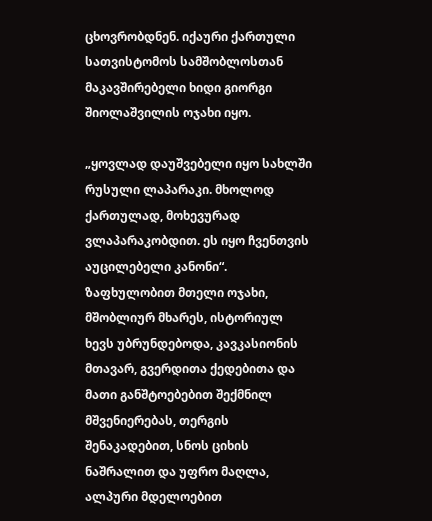ცხოვრობდნენ. იქაური ქართული სათვისტომოს სამშობლოსთან მაკავშირებელი ხიდი გიორგი შიოლაშვილის ოჯახი იყო.

„ყოვლად დაუშვებელი იყო სახლში რუსული ლაპარაკი. მხოლოდ ქართულად, მოხევურად ვლაპარაკობდით. ეს იყო ჩვენთვის აუცილებელი კანონი“. ზაფხულობით მთელი ოჯახი, მშობლიურ მხარეს, ისტორიულ ხევს უბრუნდებოდა, კავკასიონის მთავარ, გვერდითა ქედებითა და მათი განშტოებებით შექმნილ მშვენიერებას, თერგის შენაკადებით, სნოს ციხის ნაშრალით და უფრო მაღლა, ალპური მდელოებით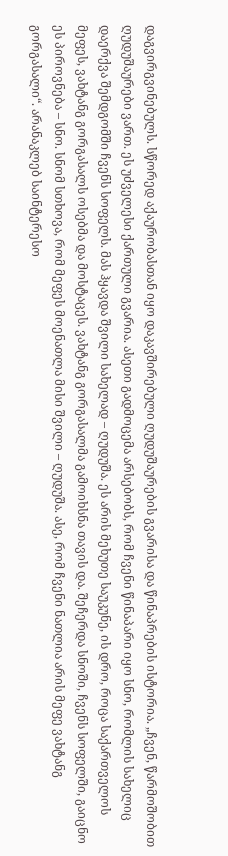დაგვირგვინებულს. სწორედ აქაურობასთან იყო დაკავშირებული ღუდუშაურების გვარისა და წინაპრების ისტორია. „ჩვენ, წარმოშობით ღუდუშაურები ვართ. ეს უძველესი ქართული გვარია. ასეთი გადმოცემა არსებობს, რომ ჩვენი წინაპარი იყო სნო, რომლის სახელიც დაერქვა შემდგომში ჩვენს სოფელს. მას ჰყავდა შვილი სახელად – ღუდუშა. ეს არის მეხუთე საუკუნე, ის დრო, როცა საქართველოს მეფეს, ვახტანგ გორგასალს ოსებმა და მოსტაცეს. ვახტანგ გორგასალმა გამოიხსნა თავის და. შეჩერდა სნოში, ჩვენს სოფელში, გაიცნო ეს პიროვნება – სნო. სნომ სთხოვა, რომ მეფეს მოენათლა მისი შვილი – ღუდუშა. ასე, რომ ჩვენი ნათლია არის მეფე ვახტანგ გორგასალი“. არანაკლებ საინტერესო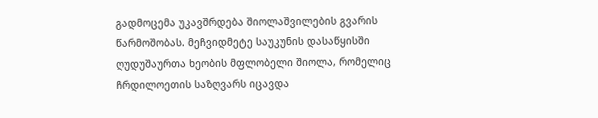გადმოცემა უკავშრდება შიოლაშვილების გვარის წარმოშობას. მეჩვიდმეტე საუკუნის დასაწყისში ღუდუშაურთა ხეობის მფლობელი შიოლა, რომელიც ჩრდილოეთის საზღვარს იცავდა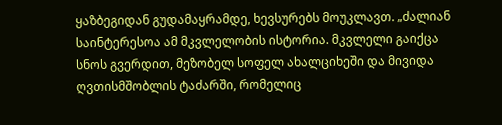ყაზბეგიდან გუდამაყრამდე, ხევსურებს მოუკლავთ. „ძალიან საინტერესოა ამ მკვლელობის ისტორია. მკვლელი გაიქცა სნოს გვერდით, მეზობელ სოფელ ახალციხეში და მივიდა ღვთისმშობლის ტაძარში, რომელიც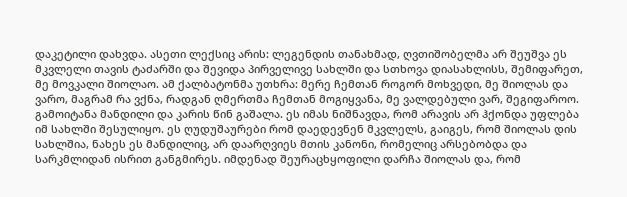დაკეტილი დახვდა. ასეთი ლექსიც არის: ლეგენდის თანახმად, ღვთიშობელმა არ შეუშვა ეს მკვლელი თავის ტაძარში და შევიდა პირველივე სახლში და სთხოვა დიასახლისს, შემიფარეთ, მე მოვკალი შიოლაო. ამ ქალბატონმა უთხრა: მერე ჩემთან როგორ მოხვედი, მე შიოლას და ვარო, მაგრამ რა ვქნა, რადგან ღმერთმა ჩემთან მოგიყვანა, მე ვალდებული ვარ, შეგიფაროო. გამოიტანა მანდილი და კარის წინ გაშალა. ეს იმას ნიშნავდა, რომ არავის არ ჰქონდა უფლება იმ სახლში შესულიყო. ეს ღუდუშაურები რომ დაედევნენ მკვლელს, გაიგეს, რომ შიოლას დის სახლშია, ნახეს ეს მანდილიც, არ დაარღვიეს მთის კანონი, რომელიც არსებობდა და სარკმლიდან ისრით განგმირეს. იმდენად შეურაცხყოფილი დარჩა შიოლას და, რომ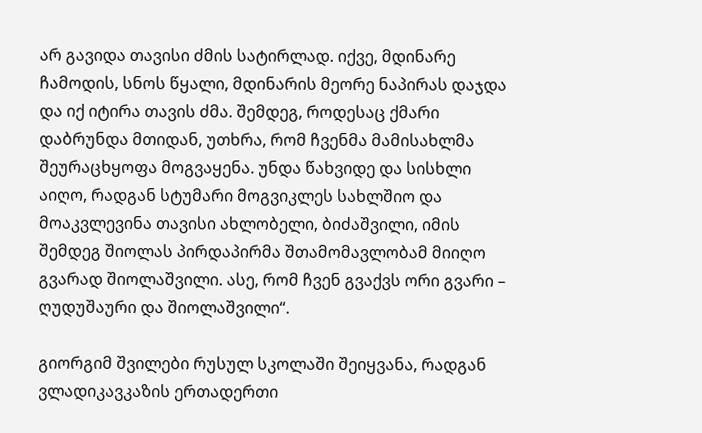არ გავიდა თავისი ძმის სატირლად. იქვე, მდინარე ჩამოდის, სნოს წყალი, მდინარის მეორე ნაპირას დაჯდა და იქ იტირა თავის ძმა. შემდეგ, როდესაც ქმარი დაბრუნდა მთიდან, უთხრა, რომ ჩვენმა მამისახლმა შეურაცხყოფა მოგვაყენა. უნდა წახვიდე და სისხლი აიღო, რადგან სტუმარი მოგვიკლეს სახლშიო და მოაკვლევინა თავისი ახლობელი, ბიძაშვილი, იმის შემდეგ შიოლას პირდაპირმა შთამომავლობამ მიიღო გვარად შიოლაშვილი. ასე, რომ ჩვენ გვაქვს ორი გვარი – ღუდუშაური და შიოლაშვილი“.

გიორგიმ შვილები რუსულ სკოლაში შეიყვანა, რადგან ვლადიკავკაზის ერთადერთი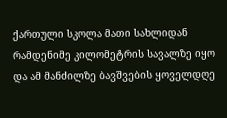ქართული სკოლა მათი სახლიდან რამდენიმე კილომეტრის სავალზე იყო და ამ მანძილზე ბავშვების ყოველდღე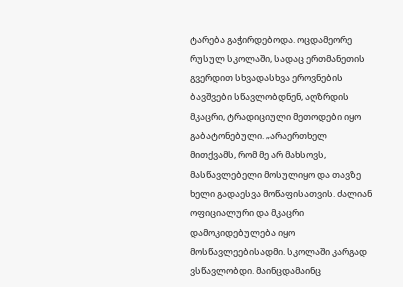ტარება გაჭირდებოდა. ოცდამეორე რუსულ სკოლაში, სადაც ერთმანეთის გვერდით სხვადასხვა ეროვნების ბავშვები სწავლობდნენ, აღზრდის მკაცრი, ტრადიციული მეთოდები იყო გაბატონებული. „არაერთხელ მითქვამს, რომ მე არ მახსოვს, მასწავლებელი მოსულიყო და თავზე ხელი გადაესვა მოწაფისათვის. ძალიან ოფიციალური და მკაცრი დამოკიდებულება იყო მოსწავლეებისადმი. სკოლაში კარგად ვსწავლობდი. მაინცდამაინც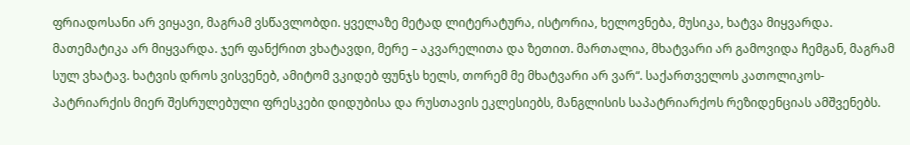ფრიადოსანი არ ვიყავი, მაგრამ ვსწავლობდი. ყველაზე მეტად ლიტერატურა, ისტორია, ხელოვნება, მუსიკა, ხატვა მიყვარდა. მათემატიკა არ მიყვარდა. ჯერ ფანქრით ვხატავდი, მერე – აკვარელითა და ზეთით. მართალია, მხატვარი არ გამოვიდა ჩემგან, მაგრამ სულ ვხატავ. ხატვის დროს ვისვენებ, ამიტომ ვკიდებ ფუნჯს ხელს, თორემ მე მხატვარი არ ვარ“. საქართველოს კათოლიკოს-პატრიარქის მიერ შესრულებული ფრესკები დიდუბისა და რუსთავის ეკლესიებს, მანგლისის საპატრიარქოს რეზიდენციას ამშვენებს.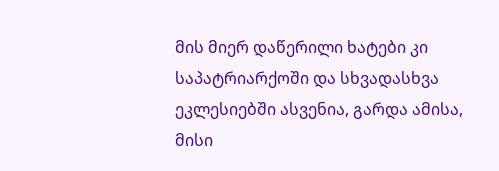მის მიერ დაწერილი ხატები კი საპატრიარქოში და სხვადასხვა ეკლესიებში ასვენია, გარდა ამისა, მისი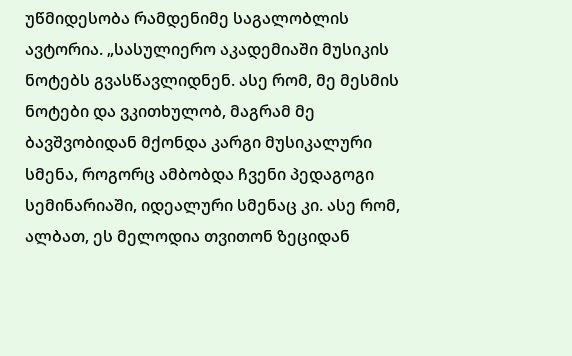უწმიდესობა რამდენიმე საგალობლის ავტორია. „სასულიერო აკადემიაში მუსიკის ნოტებს გვასწავლიდნენ. ასე რომ, მე მესმის ნოტები და ვკითხულობ, მაგრამ მე ბავშვობიდან მქონდა კარგი მუსიკალური სმენა, როგორც ამბობდა ჩვენი პედაგოგი სემინარიაში, იდეალური სმენაც კი. ასე რომ, ალბათ, ეს მელოდია თვითონ ზეციდან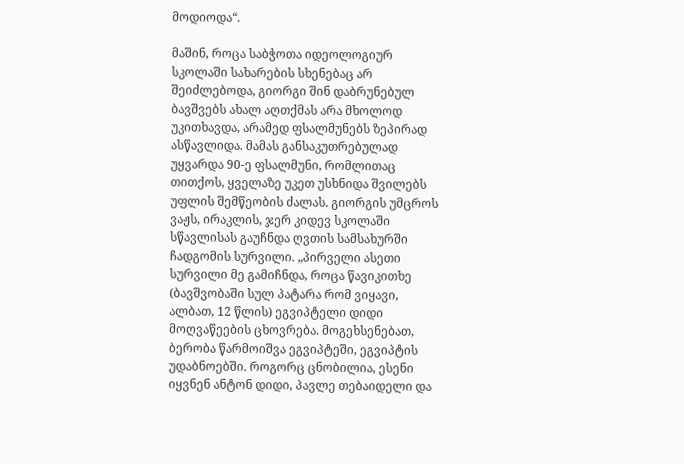მოდიოდა“.

მაშინ, როცა საბჭოთა იდეოლოგიურ სკოლაში სახარების სხენებაც არ შეიძლებოდა, გიორგი შინ დაბრუნებულ ბავშვებს ახალ აღთქმას არა მხოლოდ უკითხავდა, არამედ ფსალმუნებს ზეპირად ასწავლიდა. მამას განსაკუთრებულად უყვარდა 90-ე ფსალმუნი, რომლითაც თითქოს, ყველაზე უკეთ უსხნიდა შვილებს უფლის შემწეობის ძალას. გიორგის უმცროს ვაჟს, ირაკლის, ჯერ კიდევ სკოლაში სწავლისას გაუჩნდა ღვთის სამსახურში ჩადგომის სურვილი. „პირველი ასეთი სურვილი მე გამიჩნდა, როცა წავიკითხე (ბავშვობაში სულ პატარა რომ ვიყავი, ალბათ, 12 წლის) ეგვიპტელი დიდი მოღვაწეების ცხოვრება. მოგეხსენებათ, ბერობა წარმოიშვა ეგვიპტეში, ეგვიპტის უდაბნოებში. როგორც ცნობილია, ესენი იყვნენ ანტონ დიდი, პავლე თებაიდელი და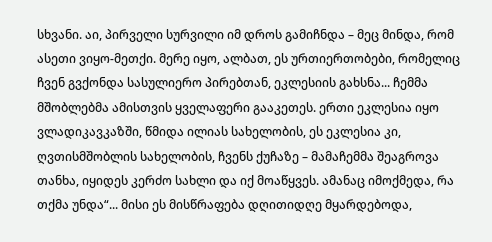სხვანი. აი, პირველი სურვილი იმ დროს გამიჩნდა – მეც მინდა, რომ ასეთი ვიყო-მეთქი. მერე იყო, ალბათ, ეს ურთიერთობები, რომელიც ჩვენ გვქონდა სასულიერო პირებთან, ეკლესიის გახსნა... ჩემმა მშობლებმა ამისთვის ყველაფერი გააკეთეს. ერთი ეკლესია იყო ვლადიკავკაზში, წმიდა ილიას სახელობის, ეს ეკლესია კი, ღვთისმშობლის სახელობის, ჩვენს ქუჩაზე – მამაჩემმა შეაგროვა თანხა, იყიდეს კერძო სახლი და იქ მოაწყვეს. ამანაც იმოქმედა, რა თქმა უნდა“... მისი ეს მისწრაფება დღითიდღე მყარდებოდა,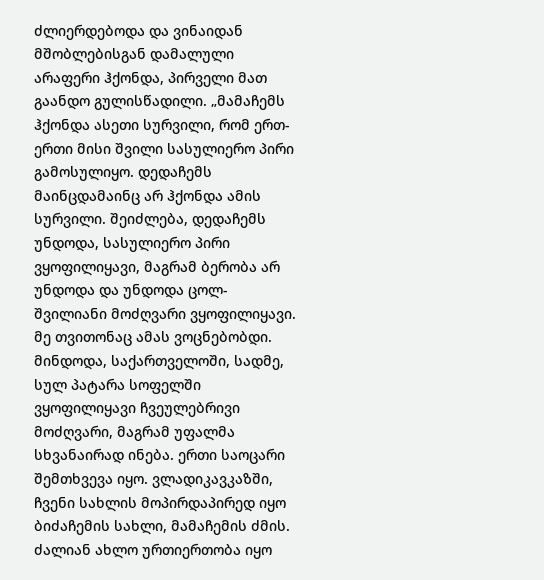ძლიერდებოდა და ვინაიდან მშობლებისგან დამალული არაფერი ჰქონდა, პირველი მათ გაანდო გულისწადილი. „მამაჩემს ჰქონდა ასეთი სურვილი, რომ ერთ-ერთი მისი შვილი სასულიერო პირი გამოსულიყო. დედაჩემს მაინცდამაინც არ ჰქონდა ამის სურვილი. შეიძლება, დედაჩემს უნდოდა, სასულიერო პირი ვყოფილიყავი, მაგრამ ბერობა არ უნდოდა და უნდოდა ცოლ-შვილიანი მოძღვარი ვყოფილიყავი. მე თვითონაც ამას ვოცნებობდი. მინდოდა, საქართველოში, სადმე, სულ პატარა სოფელში ვყოფილიყავი ჩვეულებრივი მოძღვარი, მაგრამ უფალმა სხვანაირად ინება. ერთი საოცარი შემთხვევა იყო. ვლადიკავკაზში, ჩვენი სახლის მოპირდაპირედ იყო ბიძაჩემის სახლი, მამაჩემის ძმის. ძალიან ახლო ურთიერთობა იყო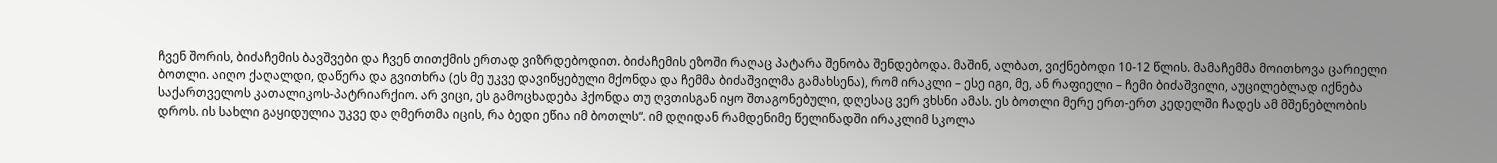ჩვენ შორის, ბიძაჩემის ბავშვები და ჩვენ თითქმის ერთად ვიზრდებოდით. ბიძაჩემის ეზოში რაღაც პატარა შენობა შენდებოდა. მაშინ, ალბათ, ვიქნებოდი 10-12 წლის. მამაჩემმა მოითხოვა ცარიელი ბოთლი. აიღო ქაღალდი, დაწერა და გვითხრა (ეს მე უკვე დავიწყებული მქონდა და ჩემმა ბიძაშვილმა გამახსენა), რომ ირაკლი – ესე იგი, მე, ან რაფიელი – ჩემი ბიძაშვილი, აუცილებლად იქნება საქართველოს კათალიკოს-პატრიარქიო. არ ვიცი, ეს გამოცხადება ჰქონდა თუ ღვთისგან იყო შთაგონებული, დღესაც ვერ ვხსნი ამას. ეს ბოთლი მერე ერთ-ერთ კედელში ჩადეს ამ მშენებლობის დროს. ის სახლი გაყიდულია უკვე და ღმერთმა იცის, რა ბედი ეწია იმ ბოთლს“. იმ დღიდან რამდენიმე წელიწადში ირაკლიმ სკოლა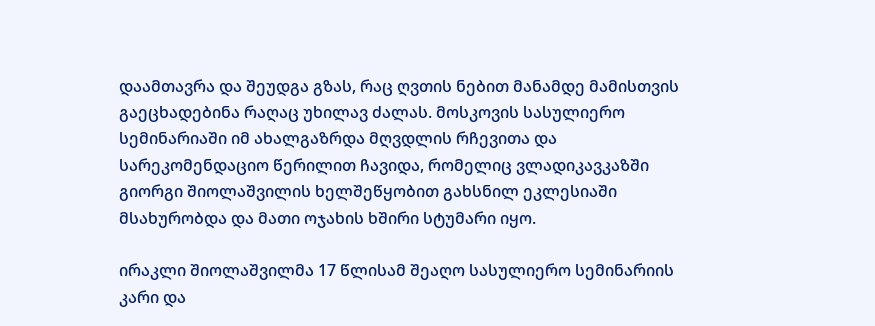დაამთავრა და შეუდგა გზას, რაც ღვთის ნებით მანამდე მამისთვის გაეცხადებინა რაღაც უხილავ ძალას. მოსკოვის სასულიერო სემინარიაში იმ ახალგაზრდა მღვდლის რჩევითა და სარეკომენდაციო წერილით ჩავიდა, რომელიც ვლადიკავკაზში გიორგი შიოლაშვილის ხელშეწყობით გახსნილ ეკლესიაში მსახურობდა და მათი ოჯახის ხშირი სტუმარი იყო.

ირაკლი შიოლაშვილმა 17 წლისამ შეაღო სასულიერო სემინარიის კარი და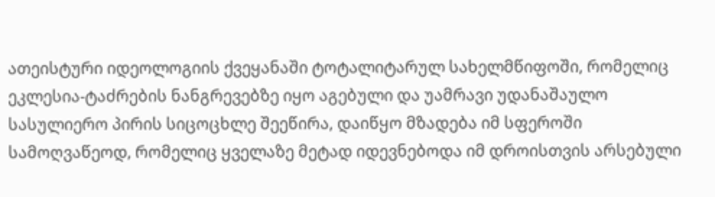ათეისტური იდეოლოგიის ქვეყანაში ტოტალიტარულ სახელმწიფოში, რომელიც ეკლესია-ტაძრების ნანგრევებზე იყო აგებული და უამრავი უდანაშაულო სასულიერო პირის სიცოცხლე შეეწირა, დაიწყო მზადება იმ სფეროში სამოღვაწეოდ, რომელიც ყველაზე მეტად იდევნებოდა იმ დროისთვის არსებული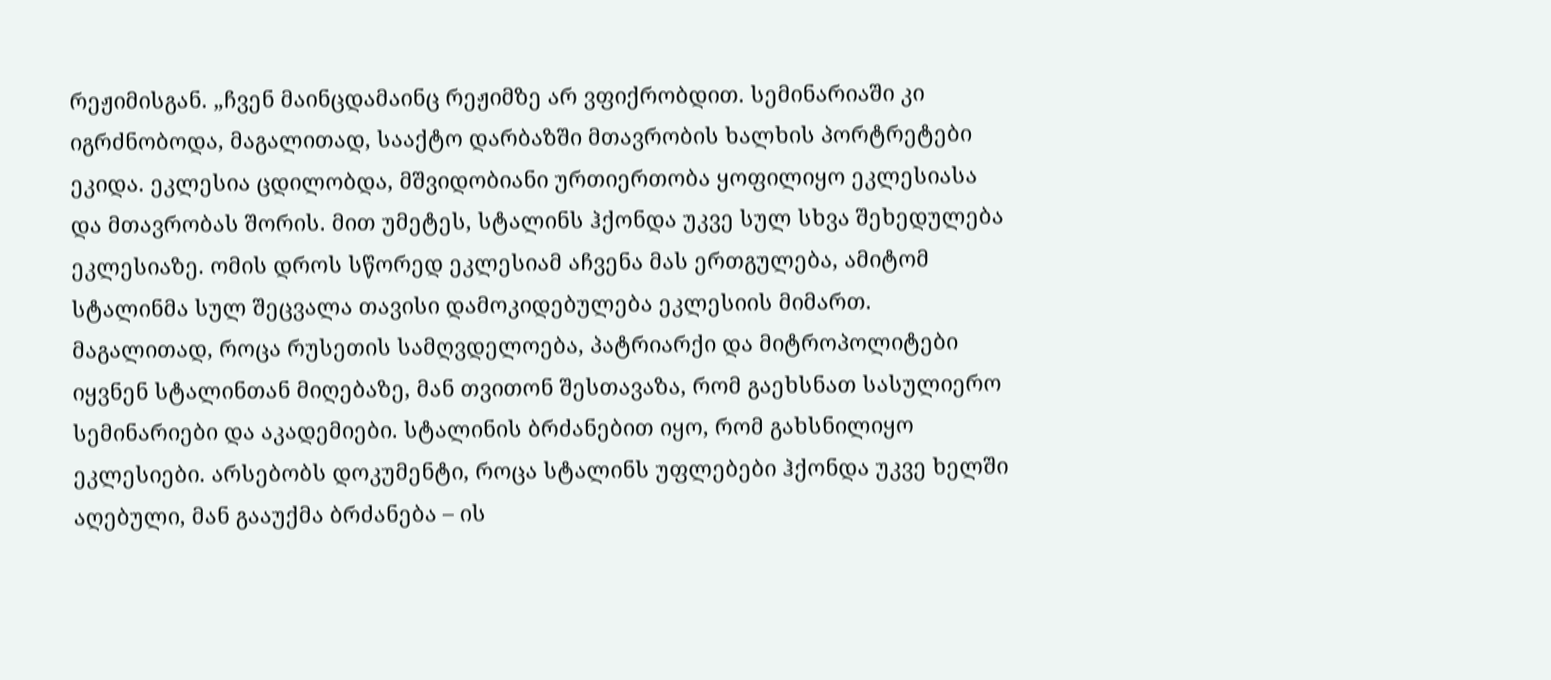რეჟიმისგან. „ჩვენ მაინცდამაინც რეჟიმზე არ ვფიქრობდით. სემინარიაში კი იგრძნობოდა, მაგალითად, სააქტო დარბაზში მთავრობის ხალხის პორტრეტები ეკიდა. ეკლესია ცდილობდა, მშვიდობიანი ურთიერთობა ყოფილიყო ეკლესიასა და მთავრობას შორის. მით უმეტეს, სტალინს ჰქონდა უკვე სულ სხვა შეხედულება ეკლესიაზე. ომის დროს სწორედ ეკლესიამ აჩვენა მას ერთგულება, ამიტომ სტალინმა სულ შეცვალა თავისი დამოკიდებულება ეკლესიის მიმართ. მაგალითად, როცა რუსეთის სამღვდელოება, პატრიარქი და მიტროპოლიტები იყვნენ სტალინთან მიღებაზე, მან თვითონ შესთავაზა, რომ გაეხსნათ სასულიერო სემინარიები და აკადემიები. სტალინის ბრძანებით იყო, რომ გახსნილიყო ეკლესიები. არსებობს დოკუმენტი, როცა სტალინს უფლებები ჰქონდა უკვე ხელში აღებული, მან გააუქმა ბრძანება – ის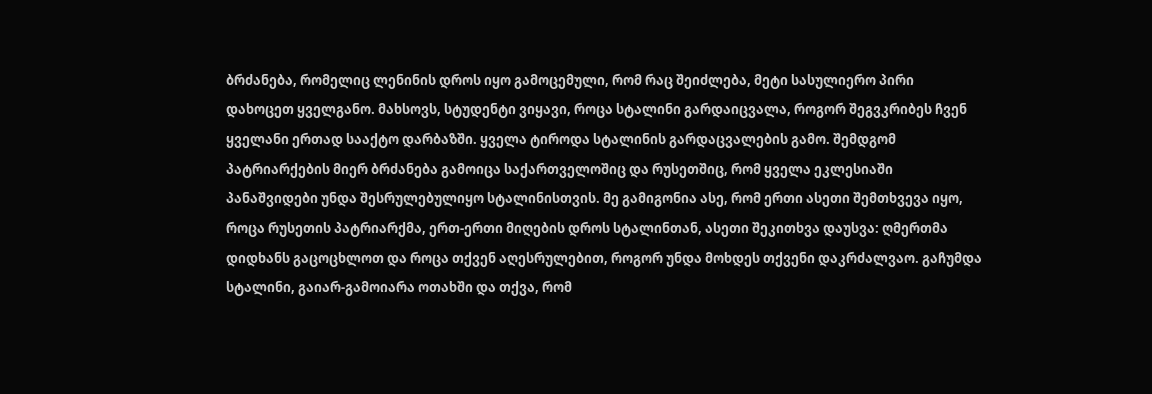ბრძანება, რომელიც ლენინის დროს იყო გამოცემული, რომ რაც შეიძლება, მეტი სასულიერო პირი დახოცეთ ყველგანო. მახსოვს, სტუდენტი ვიყავი, როცა სტალინი გარდაიცვალა, როგორ შეგვკრიბეს ჩვენ ყველანი ერთად სააქტო დარბაზში. ყველა ტიროდა სტალინის გარდაცვალების გამო. შემდგომ პატრიარქების მიერ ბრძანება გამოიცა საქართველოშიც და რუსეთშიც, რომ ყველა ეკლესიაში პანაშვიდები უნდა შესრულებულიყო სტალინისთვის. მე გამიგონია ასე, რომ ერთი ასეთი შემთხვევა იყო, როცა რუსეთის პატრიარქმა, ერთ-ერთი მიღების დროს სტალინთან, ასეთი შეკითხვა დაუსვა: ღმერთმა დიდხანს გაცოცხლოთ და როცა თქვენ აღესრულებით, როგორ უნდა მოხდეს თქვენი დაკრძალვაო. გაჩუმდა სტალინი, გაიარ-გამოიარა ოთახში და თქვა, რომ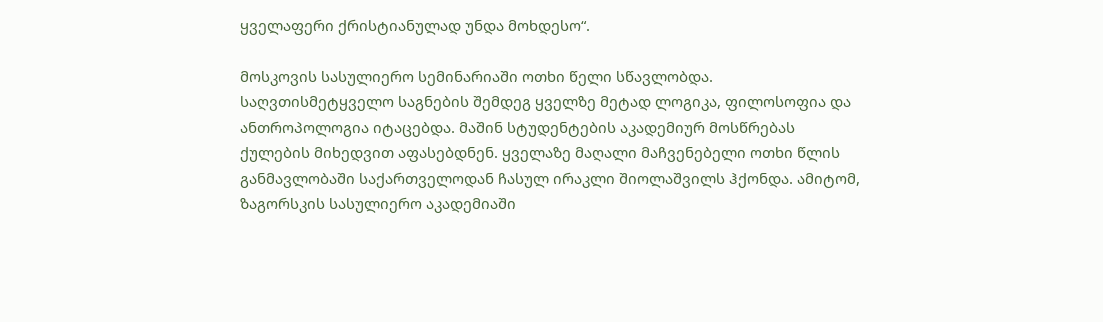ყველაფერი ქრისტიანულად უნდა მოხდესო“.

მოსკოვის სასულიერო სემინარიაში ოთხი წელი სწავლობდა. საღვთისმეტყველო საგნების შემდეგ ყველზე მეტად ლოგიკა, ფილოსოფია და ანთროპოლოგია იტაცებდა. მაშინ სტუდენტების აკადემიურ მოსწრებას ქულების მიხედვით აფასებდნენ. ყველაზე მაღალი მაჩვენებელი ოთხი წლის განმავლობაში საქართველოდან ჩასულ ირაკლი შიოლაშვილს ჰქონდა. ამიტომ, ზაგორსკის სასულიერო აკადემიაში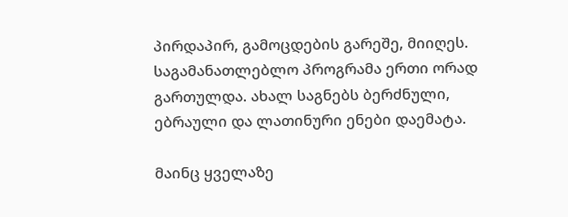პირდაპირ, გამოცდების გარეშე, მიიღეს. საგამანათლებლო პროგრამა ერთი ორად გართულდა. ახალ საგნებს ბერძნული, ებრაული და ლათინური ენები დაემატა.

მაინც ყველაზე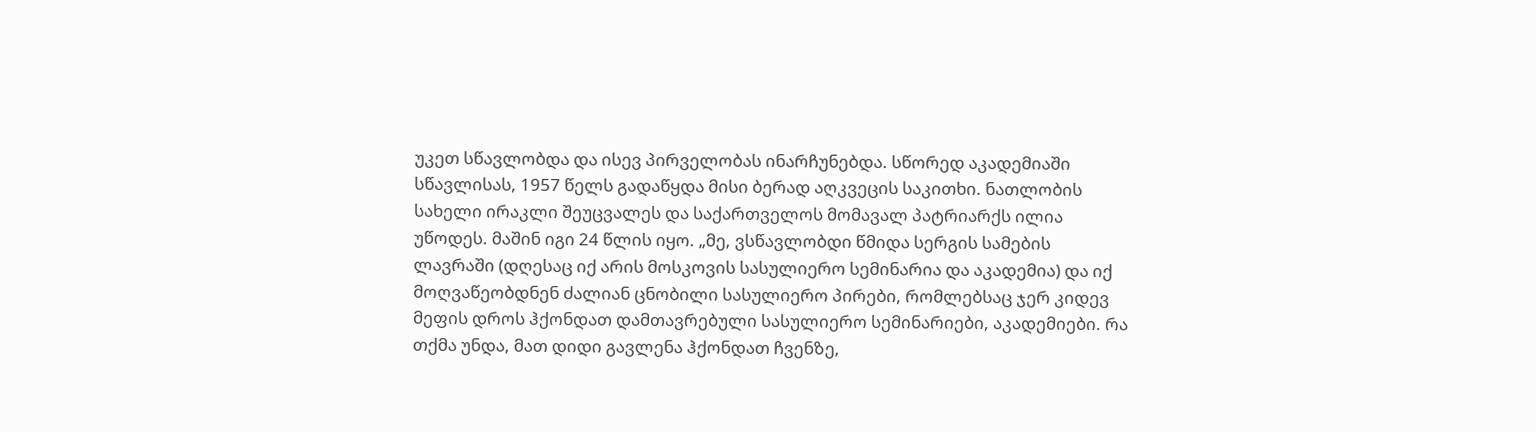უკეთ სწავლობდა და ისევ პირველობას ინარჩუნებდა. სწორედ აკადემიაში სწავლისას, 1957 წელს გადაწყდა მისი ბერად აღკვეცის საკითხი. ნათლობის სახელი ირაკლი შეუცვალეს და საქართველოს მომავალ პატრიარქს ილია უწოდეს. მაშინ იგი 24 წლის იყო. „მე, ვსწავლობდი წმიდა სერგის სამების ლავრაში (დღესაც იქ არის მოსკოვის სასულიერო სემინარია და აკადემია) და იქ მოღვაწეობდნენ ძალიან ცნობილი სასულიერო პირები, რომლებსაც ჯერ კიდევ მეფის დროს ჰქონდათ დამთავრებული სასულიერო სემინარიები, აკადემიები. რა თქმა უნდა, მათ დიდი გავლენა ჰქონდათ ჩვენზე,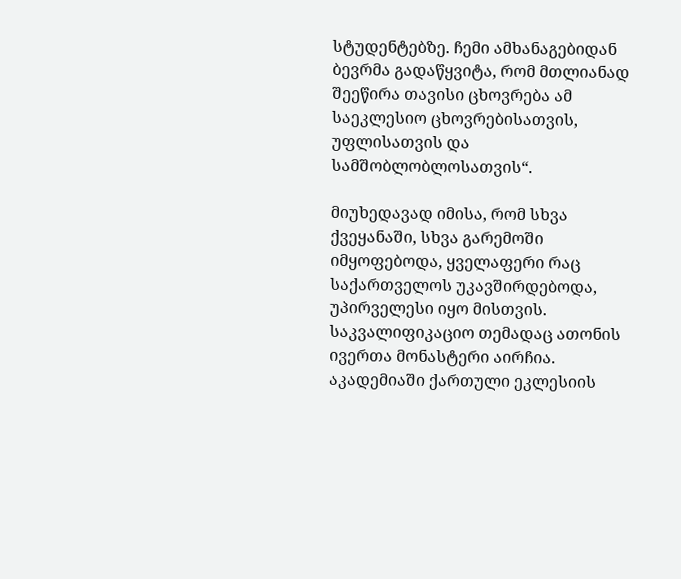სტუდენტებზე. ჩემი ამხანაგებიდან ბევრმა გადაწყვიტა, რომ მთლიანად შეეწირა თავისი ცხოვრება ამ საეკლესიო ცხოვრებისათვის, უფლისათვის და სამშობლობლოსათვის“.

მიუხედავად იმისა, რომ სხვა ქვეყანაში, სხვა გარემოში იმყოფებოდა, ყველაფერი რაც საქართველოს უკავშირდებოდა, უპირველესი იყო მისთვის. საკვალიფიკაციო თემადაც ათონის ივერთა მონასტერი აირჩია. აკადემიაში ქართული ეკლესიის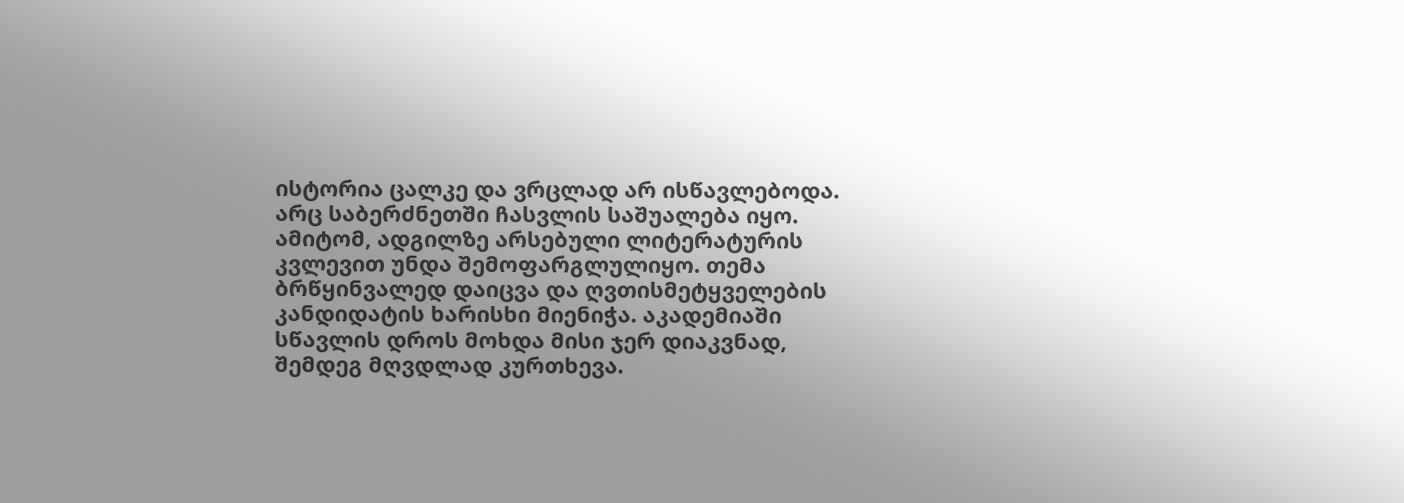ისტორია ცალკე და ვრცლად არ ისწავლებოდა. არც საბერძნეთში ჩასვლის საშუალება იყო. ამიტომ, ადგილზე არსებული ლიტერატურის კვლევით უნდა შემოფარგლულიყო. თემა ბრწყინვალედ დაიცვა და ღვთისმეტყველების კანდიდატის ხარისხი მიენიჭა. აკადემიაში სწავლის დროს მოხდა მისი ჯერ დიაკვნად, შემდეგ მღვდლად კურთხევა.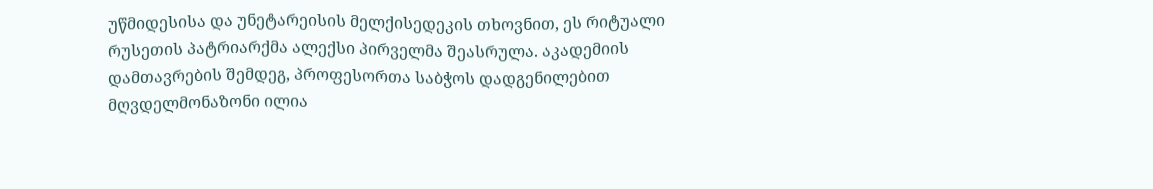უწმიდესისა და უნეტარეისის მელქისედეკის თხოვნით, ეს რიტუალი რუსეთის პატრიარქმა ალექსი პირველმა შეასრულა. აკადემიის დამთავრების შემდეგ, პროფესორთა საბჭოს დადგენილებით მღვდელმონაზონი ილია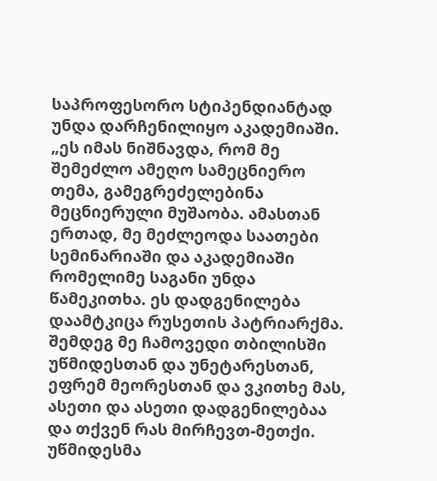საპროფესორო სტიპენდიანტად უნდა დარჩენილიყო აკადემიაში. „ეს იმას ნიშნავდა, რომ მე შემეძლო ამეღო სამეცნიერო თემა, გამეგრეძელებინა მეცნიერული მუშაობა. ამასთან ერთად, მე მეძლეოდა საათები სემინარიაში და აკადემიაში რომელიმე საგანი უნდა წამეკითხა. ეს დადგენილება დაამტკიცა რუსეთის პატრიარქმა. შემდეგ მე ჩამოვედი თბილისში უწმიდესთან და უნეტარესთან, ეფრემ მეორესთან და ვკითხე მას, ასეთი და ასეთი დადგენილებაა და თქვენ რას მირჩევთ-მეთქი. უწმიდესმა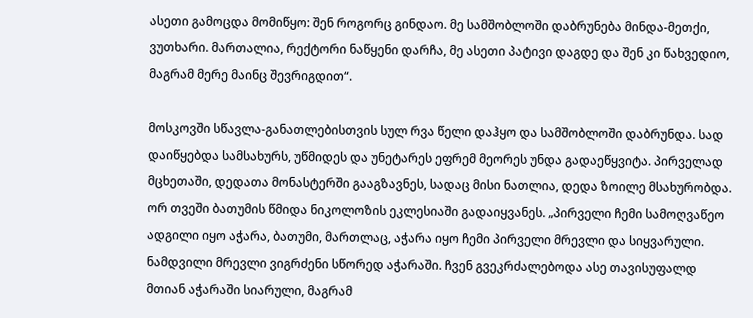ასეთი გამოცდა მომიწყო: შენ როგორც გინდაო. მე სამშობლოში დაბრუნება მინდა-მეთქი, ვუთხარი. მართალია, რექტორი ნაწყენი დარჩა, მე ასეთი პატივი დაგდე და შენ კი წახვედიო, მაგრამ მერე მაინც შევრიგდით“.

მოსკოვში სწავლა-განათლებისთვის სულ რვა წელი დაჰყო და სამშობლოში დაბრუნდა. სად დაიწყებდა სამსახურს, უწმიდეს და უნეტარეს ეფრემ მეორეს უნდა გადაეწყვიტა. პირველად მცხეთაში, დედათა მონასტერში გააგზავნეს, სადაც მისი ნათლია, დედა ზოილე მსახურობდა. ორ თვეში ბათუმის წმიდა ნიკოლოზის ეკლესიაში გადაიყვანეს. „პირველი ჩემი სამოღვაწეო ადგილი იყო აჭარა, ბათუმი, მართლაც, აჭარა იყო ჩემი პირველი მრევლი და სიყვარული. ნამდვილი მრევლი ვიგრძენი სწორედ აჭარაში. ჩვენ გვეკრძალებოდა ასე თავისუფალდ მთიან აჭარაში სიარული, მაგრამ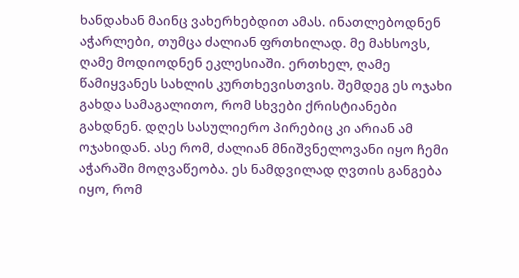ხანდახან მაინც ვახერხებდით ამას. ინათლებოდნენ აჭარლები, თუმცა ძალიან ფრთხილად. მე მახსოვს, ღამე მოდიოდნენ ეკლესიაში. ერთხელ, ღამე წამიყვანეს სახლის კურთხევისთვის. შემდეგ ეს ოჯახი გახდა სამაგალითო, რომ სხვები ქრისტიანები გახდნენ. დღეს სასულიერო პირებიც კი არიან ამ ოჯახიდან. ასე რომ, ძალიან მნიშვნელოვანი იყო ჩემი აჭარაში მოღვაწეობა. ეს ნამდვილად ღვთის განგება იყო, რომ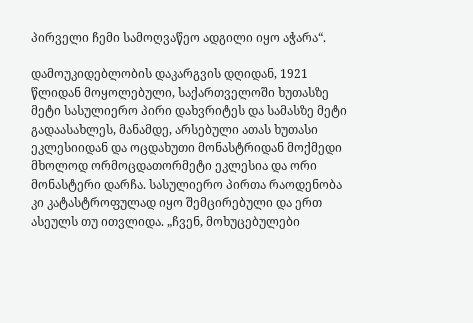პირველი ჩემი სამოღვაწეო ადგილი იყო აჭარა“.

დამოუკიდებლობის დაკარგვის დღიდან, 1921 წლიდან მოყოლებული, საქართველოში ხუთასზე მეტი სასულიერო პირი დახვრიტეს და სამასზე მეტი გადაასახლეს, მანამდე, არსებული ათას ხუთასი ეკლესიიდან და ოცდახუთი მონასტრიდან მოქმედი მხოლოდ ორმოცდათორმეტი ეკლესია და ორი მონასტერი დარჩა. სასულიერო პირთა რაოდენობა კი კატასტროფულად იყო შემცირებული და ერთ ასეულს თუ ითვლიდა. „ჩვენ, მოხუცებულები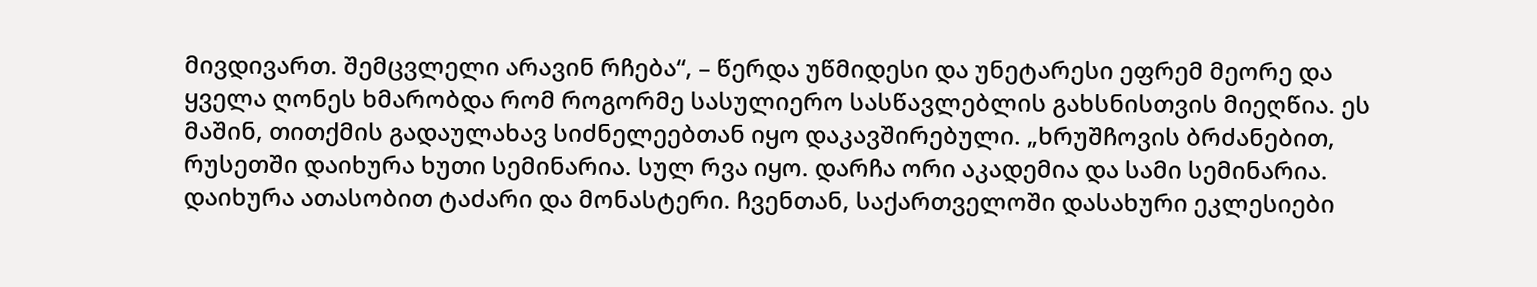მივდივართ. შემცვლელი არავინ რჩება“, – წერდა უწმიდესი და უნეტარესი ეფრემ მეორე და ყველა ღონეს ხმარობდა რომ როგორმე სასულიერო სასწავლებლის გახსნისთვის მიეღწია. ეს მაშინ, თითქმის გადაულახავ სიძნელეებთან იყო დაკავშირებული. „ხრუშჩოვის ბრძანებით, რუსეთში დაიხურა ხუთი სემინარია. სულ რვა იყო. დარჩა ორი აკადემია და სამი სემინარია. დაიხურა ათასობით ტაძარი და მონასტერი. ჩვენთან, საქართველოში დასახური ეკლესიები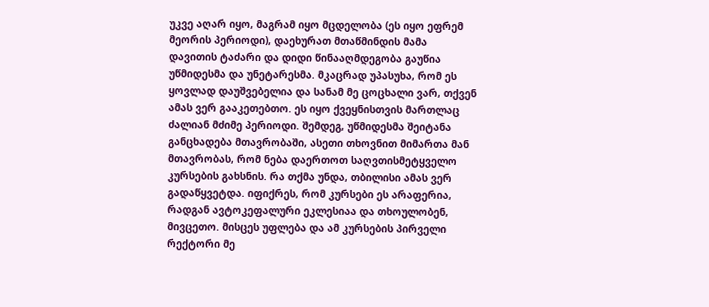უკვე აღარ იყო, მაგრამ იყო მცდელობა (ეს იყო ეფრემ მეორის პერიოდი), დაეხურათ მთაწმინდის მამა დავითის ტაძარი და დიდი წინააღმდეგობა გაუწია უწმიდესმა და უნეტარესმა. მკაცრად უპასუხა, რომ ეს ყოვლად დაუშვებელია და სანამ მე ცოცხალი ვარ, თქვენ ამას ვერ გააკეთებთო. ეს იყო ქვეყნისთვის მართლაც ძალიან მძიმე პერიოდი. შემდეგ, უწმიდესმა შეიტანა განცხადება მთავრობაში, ასეთი თხოვნით მიმართა მან მთავრობას, რომ ნება დაერთოთ საღვთისმეტყველო კურსების გახსნის. რა თქმა უნდა, თბილისი ამას ვერ გადაწყვეტდა. იფიქრეს, რომ კურსები ეს არაფერია, რადგან ავტოკეფალური ეკლესიაა და თხოულობენ, მივცეთო. მისცეს უფლება და ამ კურსების პირველი რექტორი მე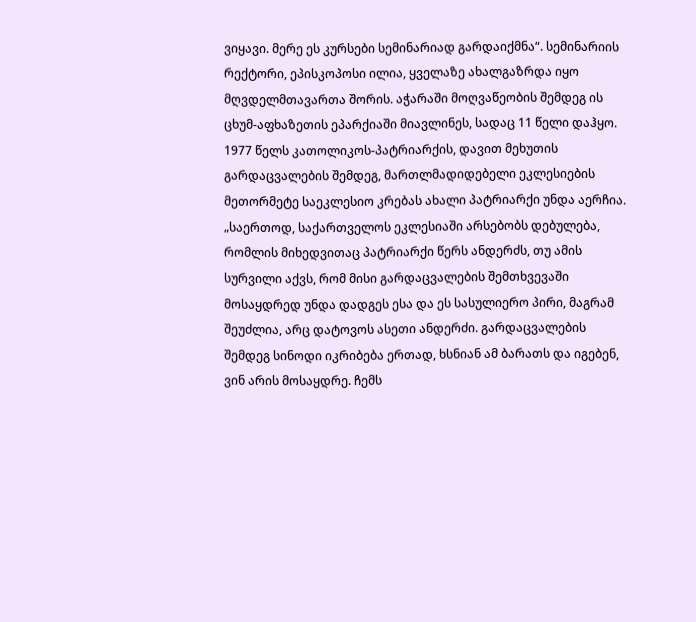ვიყავი. მერე ეს კურსები სემინარიად გარდაიქმნა“. სემინარიის რექტორი, ეპისკოპოსი ილია, ყველაზე ახალგაზრდა იყო მღვდელმთავართა შორის. აჭარაში მოღვაწეობის შემდეგ ის ცხუმ-აფხაზეთის ეპარქიაში მიავლინეს, სადაც 11 წელი დაჰყო. 1977 წელს კათოლიკოს-პატრიარქის, დავით მეხუთის გარდაცვალების შემდეგ, მართლმადიდებელი ეკლესიების მეთორმეტე საეკლესიო კრებას ახალი პატრიარქი უნდა აერჩია. „საერთოდ, საქართველოს ეკლესიაში არსებობს დებულება, რომლის მიხედვითაც პატრიარქი წერს ანდერძს, თუ ამის სურვილი აქვს, რომ მისი გარდაცვალების შემთხვევაში მოსაყდრედ უნდა დადგეს ესა და ეს სასულიერო პირი, მაგრამ შეუძლია, არც დატოვოს ასეთი ანდერძი. გარდაცვალების შემდეგ სინოდი იკრიბება ერთად, ხსნიან ამ ბარათს და იგებენ, ვინ არის მოსაყდრე. ჩემს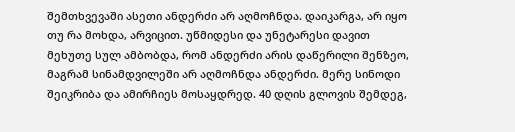შემთხვევაში ასეთი ანდერძი არ აღმოჩნდა. დაიკარგა, არ იყო თუ რა მოხდა, არვიცით. უწმიდესი და უნეტარესი დავით მეხუთე სულ ამბობდა, რომ ანდერძი არის დაწერილი შენზეო, მაგრამ სინამდვილეში არ აღმოჩნდა ანდერძი. მერე სინოდი შეიკრიბა და ამირჩიეს მოსაყდრედ. 40 დღის გლოვის შემდეგ,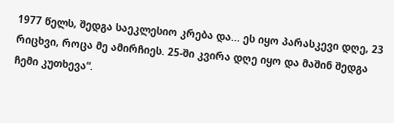1977 წელს, შედგა საეკლესიო კრება და... ეს იყო პარასკევი დღე, 23 რიცხვი, როცა მე ამირჩიეს. 25-ში კვირა დღე იყო და მაშინ შედგა ჩემი კუთხევა“.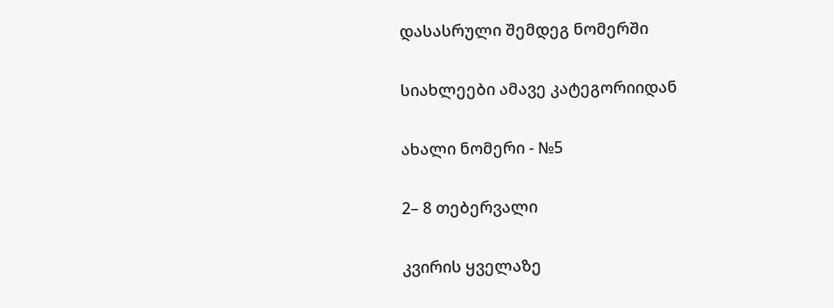დასასრული შემდეგ ნომერში

სიახლეები ამავე კატეგორიიდან

ახალი ნომერი - №5

2– 8 თებერვალი

კვირის ყველაზე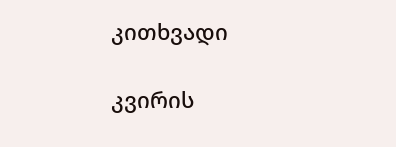კითხვადი

კვირის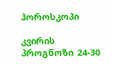ჰოროსკოპი

კვირის პროგნოზი  24-30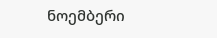ნოემბერი